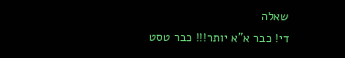שאלה
די! כבר א"א יותר!!! כבר טסט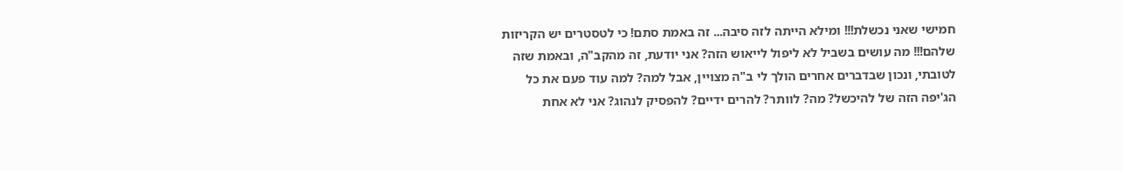חמישי שאני נכשלת!!! ומילא הייתה לזה סיבה... זה באמת סתם! כי לטסטרים יש הקריזות שלהם!!! מה עושים בשביל לא ליפול לייאוש הזה? אני יודעת, זה מהקב"ה, ובאמת שזה לטובתי, ונכון שבדברים אחרים הולך לי ב"ה מצויין, אבל למה? למה עוד פעם את כל הג'יפה הזה של להיכשל? מה? לוותר? להרים ידיים? להפסיק לנהוג? אני לא אחת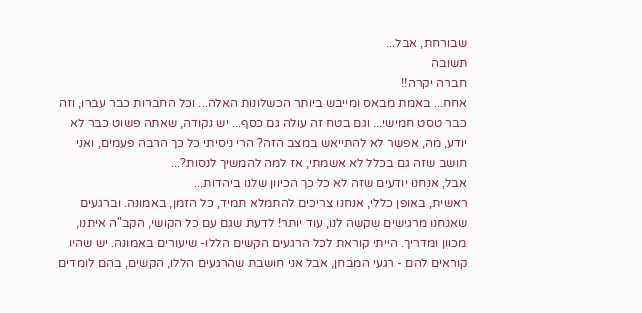שבורחת, אבל...
תשובה
חברה יקרה!!
אחח... באמת מבאס ומייבש ביותר הכשלונות האלה... וכל החברות כבר עברו, וזה כבר טסט חמישי... וגם בטח זה עולה גם כסף... יש נקודה, שאתה פשוט כבר לא יודע, מה, אפשר לא להתייאש במצב הזה? הרי ניסיתי כל כך הרבה פעמים, ואני חושב שזה גם בכלל לא אשמתי, אז למה להמשיך לנסות?...
אבל, אנחנו יודעים שזה לא כל כך הכיוון שלנו ביהדות...
ראשית, באופן כללי, אנחנו צריכים להתמלא תמיד, כל הזמן, באמונה. וברגעים שאנחנו מרגישים שקשה לנו, עוד יותר! לדעת שגם עם כל הקושי, הקב"ה איתנו, מכוון ומדריך. הייתי קוראת לכל הרגעים הקשים הללו- שיעורים באמונה. יש שהיו קוראים להם - רגעי המבחן, אבל אני חושבת שהרגעים הללו, הקשים, בהם לומדים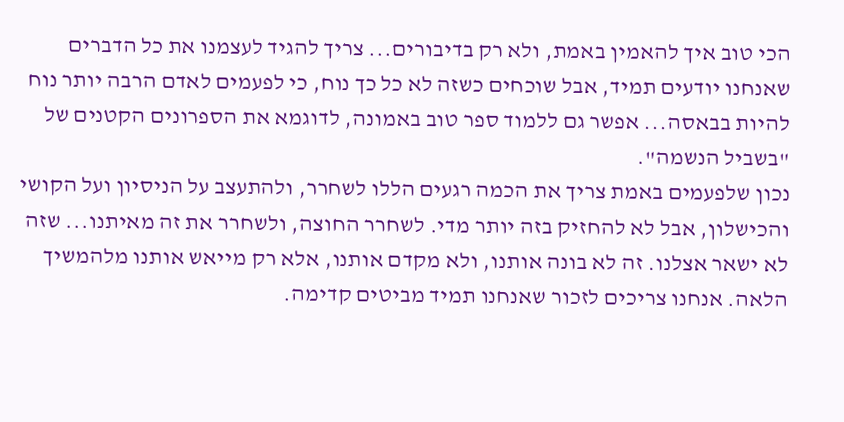הכי טוב איך להאמין באמת, ולא רק בדיבורים... צריך להגיד לעצמנו את כל הדברים שאנחנו יודעים תמיד, אבל שוכחים כשזה לא כל כך נוח, כי לפעמים לאדם הרבה יותר נוח להיות בבאסה... אפשר גם ללמוד ספר טוב באמונה, לדוגמא את הספרונים הקטנים של "בשביל הנשמה".
נכון שלפעמים באמת צריך את הכמה רגעים הללו לשחרר, ולהתעצב על הניסיון ועל הקושי והכישלון, אבל לא להחזיק בזה יותר מדי. לשחרר החוצה, ולשחרר את זה מאיתנו... שזה לא ישאר אצלנו. זה לא בונה אותנו, ולא מקדם אותנו, אלא רק מייאש אותנו מלהמשיך הלאה. אנחנו צריכים לזכור שאנחנו תמיד מביטים קדימה.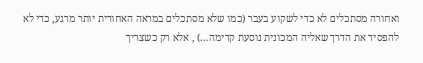ואחורה מסתכלים לא כדי לשקוע בעבר (כמו שלא מסתכלים במראה האחורית יותר מרגע, כדי לא להפסיד את הדרך שאליה המכונית נוסעת קדימה...) , אלא רק כשצריך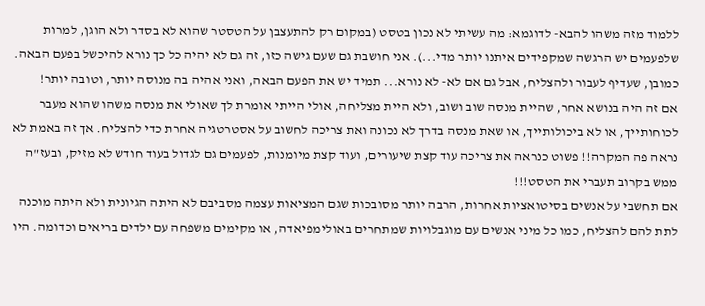ללמוד מזה משהו להבא- לדוגמא: מה עשיתי לא נכון בטסט (במקום רק להתעצבן על הטסטר שהוא לא בסדר ולא הוגן, למרות שלפעמים יש הרגשה שמקפידים איתנו יותר מדי...). אני חושבת גם שעם גישה כזו, זה גם לא יהיה כל כך נורא להיכשל בפעם הבאה. כמובן, שעדיף לעבור ולהצליח, אבל גם אם לא- לא נורא... תמיד יש את הפעם הבאה, ואני אהיה בה מנוסה יותר, וטובה יותר!
אם זה היה בנושא אחר, שהיית מנסה שוב ושוב, ולא היית מצליחה, אולי הייתי אומרת לך שאולי את מנסה משהו שהוא מעבר לכוחותייך, או לא ביכולותייך, או שאת מנסה בדרך לא נכונה ואת צריכה לחשוב על אסטרטגיה אחרת כדי להצליח. אך זה באמת לא נראה פה המקרה!! פשוט כנראה את צריכה עוד קצת שיעורים, ועוד קצת מיומנות, לפעמים גם לגדול בעוד חודש לא מזיק, ובעז"ה ממש בקרוב תעברי את הטסט!!!
אם תחשבי על אנשים בסיטואציות אחרות, הרבה יותר מסובכות שגם המציאות עצמה מסביבם לא היתה הגיונית ולא היתה מוכנה לתת להם להצליח, כמו כל מיני אנשים עם מוגבלויות שמתחרים באולימפיאדה, או מקימים משפחה עם ילדים בריאים וכדומה. היו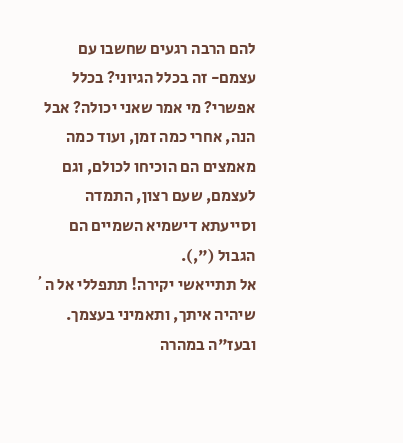להם הרבה רגעים שחשבו עם עצמם- זה בכלל הגיוני? בכלל אפשרי? מי אמר שאני יכולה? אבל הנה, אחרי כמה זמן, ועוד כמה מאמצים הם הוכיחו לכולם, וגם לעצמם, שעם רצון, התמדה וסייעתא דישמיא השמיים הם הגבול (",).
אל תתייאשי יקירה! תתפללי אל ה´ שיהיה איתך, ותאמיני בעצמך. ובעז"ה במהרה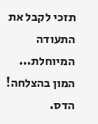תזכי לקבל את התעודה המיוחלת...
המון בהצלחה!
הדס.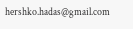hershko.hadas@gmail.com